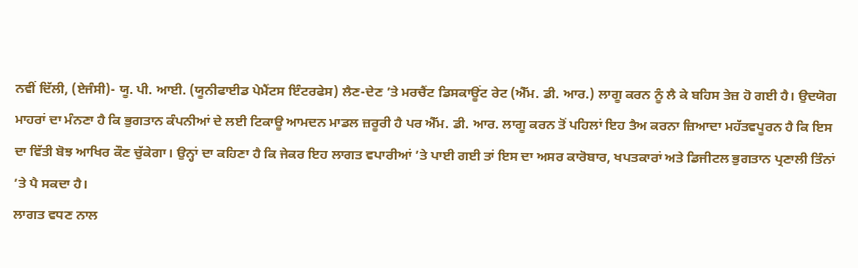ਨਵੀਂ ਦਿੱਲੀ, (ਏਜੰਸੀ)- ਯੂ. ਪੀ. ਆਈ. (ਯੂਨੀਫਾਈਡ ਪੇਮੈਂਟਸ ਇੰਟਰਫੇਸ) ਲੈਣ-ਦੇਣ ’ਤੇ ਮਰਚੈਂਟ ਡਿਸਕਾਊਂਟ ਰੇਟ (ਐੱਮ. ਡੀ. ਆਰ.) ਲਾਗੂ ਕਰਨ ਨੂੰ ਲੈ ਕੇ ਬਹਿਸ ਤੇਜ਼ ਹੋ ਗਈ ਹੈ। ਉਦਯੋਗ ਮਾਹਰਾਂ ਦਾ ਮੰਨਣਾ ਹੈ ਕਿ ਭੁਗਤਾਨ ਕੰਪਨੀਆਂ ਦੇ ਲਈ ਟਿਕਾਊ ਆਮਦਨ ਮਾਡਲ ਜ਼ਰੂਰੀ ਹੈ ਪਰ ਐੱਮ. ਡੀ. ਆਰ. ਲਾਗੂ ਕਰਨ ਤੋਂ ਪਹਿਲਾਂ ਇਹ ਤੈਅ ਕਰਨਾ ਜ਼ਿਆਦਾ ਮਹੱਤਵਪੂਰਨ ਹੈ ਕਿ ਇਸ ਦਾ ਵਿੱਤੀ ਬੋਝ ਆਖਿਰ ਕੌਣ ਚੁੱਕੇਗਾ। ਉਨ੍ਹਾਂ ਦਾ ਕਹਿਣਾ ਹੈ ਕਿ ਜੇਕਰ ਇਹ ਲਾਗਤ ਵਪਾਰੀਆਂ ’ਤੇ ਪਾਈ ਗਈ ਤਾਂ ਇਸ ਦਾ ਅਸਰ ਕਾਰੋਬਾਰ, ਖਪਤਕਾਰਾਂ ਅਤੇ ਡਿਜੀਟਲ ਭੁਗਤਾਨ ਪ੍ਰਣਾਲੀ ਤਿੰਨਾਂ ’ਤੇ ਪੈ ਸਕਦਾ ਹੈ।
ਲਾਗਤ ਵਧਣ ਨਾਲ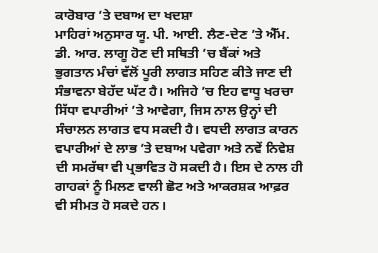ਕਾਰੋਬਾਰ ’ਤੇ ਦਬਾਅ ਦਾ ਖਦਸ਼ਾ
ਮਾਹਿਰਾਂ ਅਨੁਸਾਰ ਯੂ. ਪੀ. ਆਈ. ਲੈਣ-ਦੇਣ ’ਤੇ ਐੱਮ. ਡੀ. ਆਰ. ਲਾਗੂ ਹੋਣ ਦੀ ਸਥਿਤੀ ’ਚ ਬੈਂਕਾਂ ਅਤੇ ਭੁਗਤਾਨ ਮੰਚਾਂ ਵੱਲੋਂ ਪੂਰੀ ਲਾਗਤ ਸਹਿਣ ਕੀਤੇ ਜਾਣ ਦੀ ਸੰਭਾਵਨਾ ਬੇਹੱਦ ਘੱਟ ਹੈ। ਅਜਿਹੇ ’ਚ ਇਹ ਵਾਧੂ ਖਰਚਾ ਸਿੱਧਾ ਵਪਾਰੀਆਂ ’ਤੇ ਆਵੇਗਾ, ਜਿਸ ਨਾਲ ਉਨ੍ਹਾਂ ਦੀ ਸੰਚਾਲਨ ਲਾਗਤ ਵਧ ਸਕਦੀ ਹੈ। ਵਧਦੀ ਲਾਗਤ ਕਾਰਨ ਵਪਾਰੀਆਂ ਦੇ ਲਾਭ ’ਤੇ ਦਬਾਅ ਪਵੇਗਾ ਅਤੇ ਨਵੇਂ ਨਿਵੇਸ਼ ਦੀ ਸਮਰੱਥਾ ਵੀ ਪ੍ਰਭਾਵਿਤ ਹੋ ਸਕਦੀ ਹੈ। ਇਸ ਦੇ ਨਾਲ ਹੀ ਗਾਹਕਾਂ ਨੂੰ ਮਿਲਣ ਵਾਲੀ ਛੋਟ ਅਤੇ ਆਕਰਸ਼ਕ ਆਫ਼ਰ ਵੀ ਸੀਮਤ ਹੋ ਸਕਦੇ ਹਨ।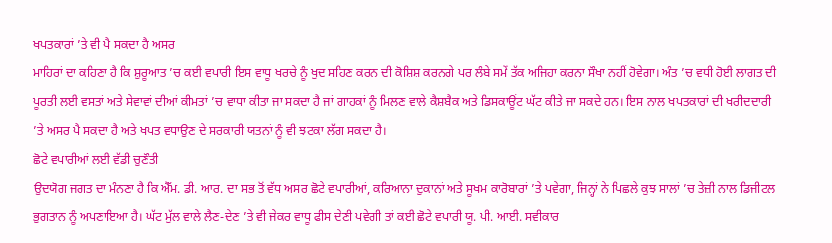ਖਪਤਕਾਰਾਂ ’ਤੇ ਵੀ ਪੈ ਸਕਦਾ ਹੈ ਅਸਰ
ਮਾਹਿਰਾਂ ਦਾ ਕਹਿਣਾ ਹੈ ਕਿ ਸ਼ੁਰੂਆਤ ’ਚ ਕਈ ਵਪਾਰੀ ਇਸ ਵਾਧੂ ਖਰਚੇ ਨੂੰ ਖੁਦ ਸਹਿਣ ਕਰਨ ਦੀ ਕੋਸ਼ਿਸ਼ ਕਰਨਗੇ ਪਰ ਲੰਬੇ ਸਮੇਂ ਤੱਕ ਅਜਿਹਾ ਕਰਨਾ ਸੌਖਾ ਨਹੀਂ ਹੋਵੇਗਾ। ਅੰਤ ’ਚ ਵਧੀ ਹੋਈ ਲਾਗਤ ਦੀ ਪੂਰਤੀ ਲਈ ਵਸਤਾਂ ਅਤੇ ਸੇਵਾਵਾਂ ਦੀਆਂ ਕੀਮਤਾਂ ’ਚ ਵਾਧਾ ਕੀਤਾ ਜਾ ਸਕਦਾ ਹੈ ਜਾਂ ਗਾਹਕਾਂ ਨੂੰ ਮਿਲਣ ਵਾਲੇ ਕੈਸ਼ਬੈਕ ਅਤੇ ਡਿਸਕਾਊਂਟ ਘੱਟ ਕੀਤੇ ਜਾ ਸਕਦੇ ਹਨ। ਇਸ ਨਾਲ ਖਪਤਕਾਰਾਂ ਦੀ ਖਰੀਦਦਾਰੀ ’ਤੇ ਅਸਰ ਪੈ ਸਕਦਾ ਹੈ ਅਤੇ ਖਪਤ ਵਧਾਉਣ ਦੇ ਸਰਕਾਰੀ ਯਤਨਾਂ ਨੂੰ ਵੀ ਝਟਕਾ ਲੱਗ ਸਕਦਾ ਹੈ।
ਛੋਟੇ ਵਪਾਰੀਆਂ ਲਈ ਵੱਡੀ ਚੁਣੌਤੀ
ਉਦਯੋਗ ਜਗਤ ਦਾ ਮੰਨਣਾ ਹੈ ਕਿ ਐੱਮ. ਡੀ. ਆਰ. ਦਾ ਸਭ ਤੋਂ ਵੱਧ ਅਸਰ ਛੋਟੇ ਵਪਾਰੀਆਂ, ਕਰਿਆਨਾ ਦੁਕਾਨਾਂ ਅਤੇ ਸੂਖਮ ਕਾਰੋਬਾਰਾਂ ’ਤੇ ਪਵੇਗਾ, ਜਿਨ੍ਹਾਂ ਨੇ ਪਿਛਲੇ ਕੁਝ ਸਾਲਾਂ ’ਚ ਤੇਜ਼ੀ ਨਾਲ ਡਿਜੀਟਲ ਭੁਗਤਾਨ ਨੂੰ ਅਪਣਾਇਆ ਹੈ। ਘੱਟ ਮੁੱਲ ਵਾਲੇ ਲੈਣ-ਦੇਣ ’ਤੇ ਵੀ ਜੇਕਰ ਵਾਧੂ ਫੀਸ ਦੇਣੀ ਪਵੇਗੀ ਤਾਂ ਕਈ ਛੋਟੇ ਵਪਾਰੀ ਯੂ. ਪੀ. ਆਈ. ਸਵੀਕਾਰ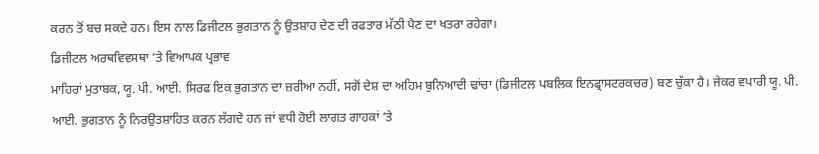ਕਰਨ ਤੋਂ ਬਚ ਸਕਦੇ ਹਨ। ਇਸ ਨਾਲ ਡਿਜੀਟਲ ਭੁਗਤਾਨ ਨੂੰ ਉਤਸ਼ਾਹ ਦੇਣ ਦੀ ਰਫਤਾਰ ਮੱਠੀ ਪੈਣ ਦਾ ਖਤਰਾ ਰਹੇਗਾ।
ਡਿਜੀਟਲ ਅਰਥਵਿਵਸਥਾ ’ਤੇ ਵਿਆਪਕ ਪ੍ਰਭਾਵ
ਮਾਹਿਰਾਂ ਮੁਤਾਬਕ, ਯੂ. ਪੀ. ਆਈ. ਸਿਰਫ ਇਕ ਭੁਗਤਾਨ ਦਾ ਜ਼ਰੀਆ ਨਹੀਂ, ਸਗੋਂ ਦੇਸ਼ ਦਾ ਅਹਿਮ ਬੁਨਿਆਦੀ ਢਾਂਚਾ (ਡਿਜੀਟਲ ਪਬਲਿਕ ਇਨਫ੍ਰਾਸਟਰਕਚਰ) ਬਣ ਚੁੱਕਾ ਹੈ। ਜੇਕਰ ਵਪਾਰੀ ਯੂ. ਪੀ. ਆਈ. ਭੁਗਤਾਨ ਨੂੰ ਨਿਰਉਤਸ਼ਾਹਿਤ ਕਰਨ ਲੱਗਦੇ ਹਨ ਜਾਂ ਵਧੀ ਹੋਈ ਲਾਗਤ ਗਾਹਕਾਂ ’ਤੇ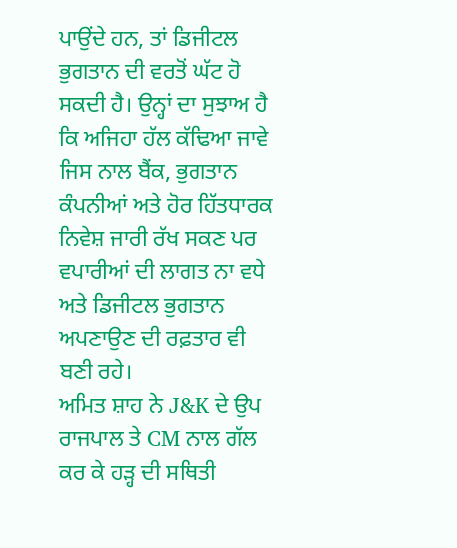ਪਾਉਂਦੇ ਹਨ, ਤਾਂ ਡਿਜੀਟਲ ਭੁਗਤਾਨ ਦੀ ਵਰਤੋਂ ਘੱਟ ਹੋ ਸਕਦੀ ਹੈ। ਉਨ੍ਹਾਂ ਦਾ ਸੁਝਾਅ ਹੈ ਕਿ ਅਜਿਹਾ ਹੱਲ ਕੱਢਿਆ ਜਾਵੇ ਜਿਸ ਨਾਲ ਬੈਂਕ, ਭੁਗਤਾਨ ਕੰਪਨੀਆਂ ਅਤੇ ਹੋਰ ਹਿੱਤਧਾਰਕ ਨਿਵੇਸ਼ ਜਾਰੀ ਰੱਖ ਸਕਣ ਪਰ ਵਪਾਰੀਆਂ ਦੀ ਲਾਗਤ ਨਾ ਵਧੇ ਅਤੇ ਡਿਜੀਟਲ ਭੁਗਤਾਨ ਅਪਣਾਉਣ ਦੀ ਰਫ਼ਤਾਰ ਵੀ ਬਣੀ ਰਹੇ।
ਅਮਿਤ ਸ਼ਾਹ ਨੇ J&K ਦੇ ਉਪ ਰਾਜਪਾਲ ਤੇ CM ਨਾਲ ਗੱਲ ਕਰ ਕੇ ਹੜ੍ਹ ਦੀ ਸਥਿਤੀ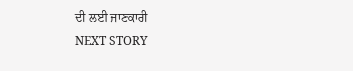ਦੀ ਲਈ ਜਾਣਕਾਰੀ
NEXT STORY